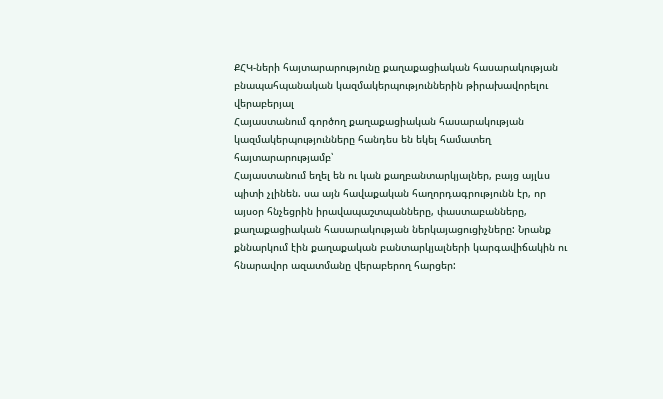ՔՀԿ-ների հայտարարությունը քաղաքացիական հասարակության բնապահպանական կազմակերպություններին թիրախավորելու վերաբերյալ
Հայաստանում գործող քաղաքացիական հասարակության կազմակերպությունները հանդես են եկել համատեղ հայտարարությամբ՝
Հայաստանում եղել են ու կան քաղբանտարկյալներ, բայց այլևս պիտի չլինեն. սա այն հավաքական հաղորդագրությունն էր, որ այսօր հնչեցրին իրավապաշտպանները, փաստաբանները, քաղաքացիական հասարակության ներկայացուցիչները: Նրանք քննարկում էին քաղաքական բանտարկյալների կարգավիճակին ու հնարավոր ազատմանը վերաբերող հարցեր: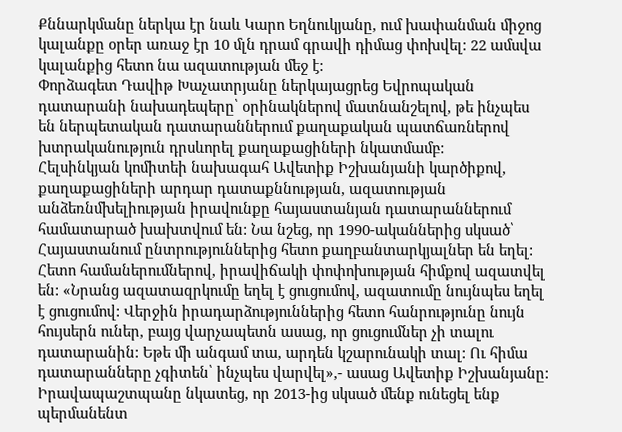Քննարկմանը ներկա էր նաև Կարո Եղնուկյանը, ում խափանման միջոց կալանքը օրեր առաջ էր 10 մլն դրամ գրավի դիմաց փոխվել: 22 ամսվա կալանքից հետո նա ազատության մեջ է:
Փորձագետ Դավիթ Խաչատրյանը ներկայացրեց Եվրոպական դատարանի նախադեպերը՝ օրինակներով մատնանշելով, թե ինչպես են ներպետական դատարաններում քաղաքական պատճառներով խտրականություն դրսևորել քաղաքացիների նկատմամբ:
Հելսինկյան կոմիտեի նախագահ Ավետիք Իշխանյանի կարծիքով, քաղաքացիների արդար դատաքննության, ազատության անձեռնմխելիության իրավունքը հայաստանյան դատարաններում համատարած խախտվում են: Նա նշեց, որ 1990-ականներից սկսած՝ Հայաստանում ընտրություններից հետո քաղբանտարկյալներ են եղել: Հետո համաներումներով, իրավիճակի փոփոխության հիմքով ազատվել են: «Նրանց ազատազրկումը եղել է ցուցումով, ազատումը նույնպես եղել է ցուցումով: Վերջին իրադարձություններից հետո հանրությունը նույն հույսերն ուներ, բայց վարչապետն ասաց, որ ցուցումներ չի տալու դատարանին: Եթե մի անգամ տա, արդեն կշարունակի տալ: Ու հիմա դատարանները չգիտեն՝ ինչպես վարվել»,- ասաց Ավետիք Իշխանյանը:
Իրավապաշտպանը նկատեց, որ 2013-ից սկսած մենք ունեցել ենք պերմանենտ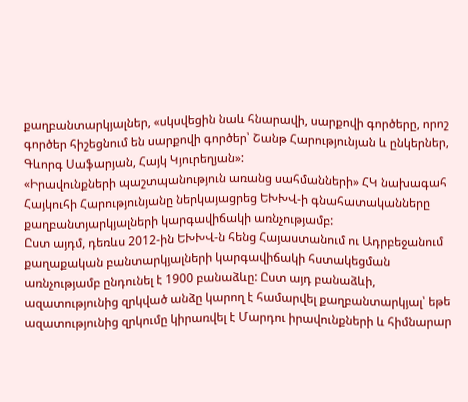քաղբանտարկյալներ, «սկսվեցին նաև հնարավի, սարքովի գործերը, որոշ գործեր հիշեցնում են սարքովի գործեր՝ Շանթ Հարությունյան և ընկերներ, Գևորգ Սաֆարյան, Հայկ Կյուրեղյան»:
«Իրավունքների պաշտպանություն առանց սահմանների» ՀԿ նախագահ Հայկուհի Հարությունյանը ներկայացրեց ԵԽԽՎ-ի գնահատականները քաղբանտյարկյալների կարգավիճակի առնչությամբ:
Ըստ այդմ, դեռևս 2012-ին ԵԽԽՎ-ն հենց Հայաստանում ու Ադրբեջանում քաղաքական բանտարկյալների կարգավիճակի հստակեցման առնչությամբ ընդունել է 1900 բանաձևը: Ըստ այդ բանաձևի, ազատությունից զրկված անձը կարող է համարվել քաղբանտարկյալ՝ եթե ազատությունից զրկումը կիրառվել է Մարդու իրավունքների և հիմնարար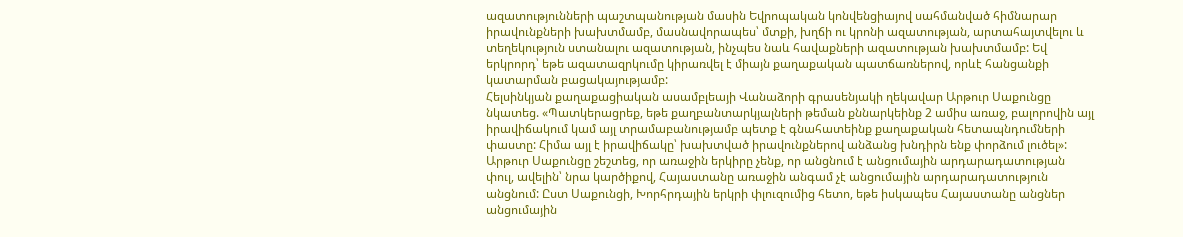ազատությունների պաշտպանության մասին Եվրոպական կոնվենցիայով սահմանված հիմնարար իրավունքների խախտմամբ, մասնավորապես՝ մտքի, խղճի ու կրոնի ազատության, արտահայտվելու և տեղեկություն ստանալու ազատության, ինչպես նաև հավաքների ազատության խախտմամբ: Եվ երկրորդ՝ եթե ազատազրկումը կիրառվել է միայն քաղաքական պատճառներով, որևէ հանցանքի կատարման բացակայությամբ:
Հելսինկյան քաղաքացիական ասամբլեայի Վանաձորի գրասենյակի ղեկավար Արթուր Սաքունցը նկատեց. «Պատկերացրեք, եթե քաղբանտարկյալների թեման քննարկեինք 2 ամիս առաջ, բալորովին այլ իրավիճակում կամ այլ տրամաբանությամբ պետք է գնահատեինք քաղաքական հետապնդումների փաստը: Հիմա այլ է իրավիճակը՝ խախտված իրավունքներով անձանց խնդիրն ենք փորձում լուծել»:
Արթուր Սաքունցը շեշտեց, որ առաջին երկիրը չենք, որ անցնում է անցումային արդարադատության փուլ, ավելին՝ նրա կարծիքով, Հայաստանը առաջին անգամ չէ անցումային արդարադատություն անցնում: Ըստ Սաքունցի, Խորհրդային երկրի փլուզումից հետո, եթե իսկապես Հայաստանը անցներ անցումային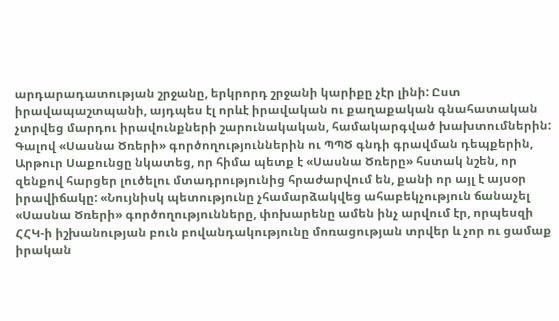արդարադատության շրջանը, երկրորդ շրջանի կարիքը չէր լինի: Ըստ իրավապաշտպանի, այդպես էլ որևէ իրավական ու քաղաքական գնահատական չտրվեց մարդու իրավունքների շարունակական, համակարգված խախտումներին:
Գալով «Սասնա Ծռերի» գործողություններին ու ՊՊԾ գնդի գրավման դեպքերին, Արթուր Սաքունցը նկատեց, որ հիմա պետք է «Սասնա Ծռերը» հստակ նշեն, որ զենքով հարցեր լուծելու մտադրությունից հրաժարվում են, քանի որ այլ է այսօր իրավիճակը: «Նույնիսկ պետությունը չհամարձակվեց ահաբեկչություն ճանաչել «Սասնա Ծռերի» գործողությունները, փոխարենը ամեն ինչ արվում էր, որպեսզի ՀՀԿ-ի իշխանության բուն բովանդակությունը մոռացության տրվեր և չոր ու ցամաք իրական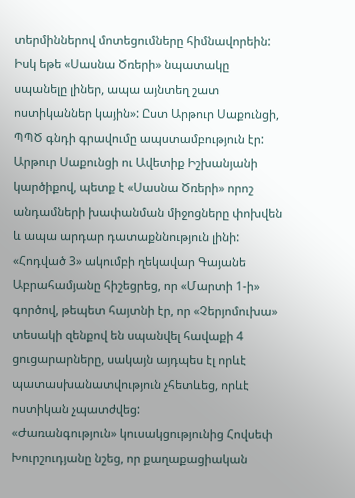տերմիններով մոտեցումները հիմնավորեին: Իսկ եթե «Սասնա Ծռերի» նպատակը սպանելը լիներ, ապա այնտեղ շատ ոստիկաններ կային»: Ըստ Արթուր Սաքունցի, ՊՊԾ գնդի գրավումը ապստամբություն էր:
Արթուր Սաքունցի ու Ավետիք Իշխանյանի կարծիքով, պետք է «Սասնա Ծռերի» որոշ անդամների խափանման միջոցները փոխվեն և ապա արդար դատաքննություն լինի:
«Հոդված 3» ակումբի ղեկավար Գայանե Աբրահամյանը հիշեցրեց, որ «Մարտի 1-ի» գործով, թեպետ հայտնի էր, որ «Չերյոմուխա» տեսակի զենքով են սպանվել հավաքի 4 ցուցարարները, սակայն այդպես էլ որևէ պատասխանատվություն չհետևեց, որևէ ոստիկան չպատժվեց:
«Ժառանգություն» կուսակցությունից Հովսեփ Խուրշուդյանը նշեց, որ քաղաքացիական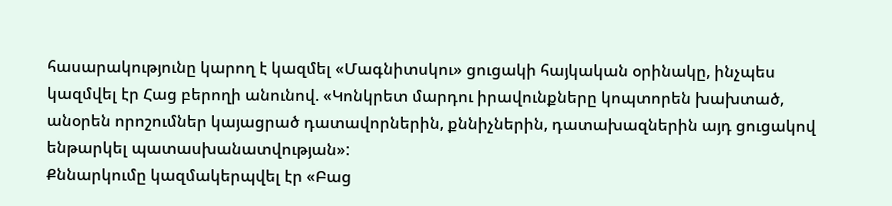հասարակությունը կարող է կազմել «Մագնիտսկու» ցուցակի հայկական օրինակը, ինչպես կազմվել էր Հաց բերողի անունով. «Կոնկրետ մարդու իրավունքները կոպտորեն խախտած, անօրեն որոշումներ կայացրած դատավորներին, քննիչներին, դատախազներին այդ ցուցակով ենթարկել պատասխանատվության»:
Քննարկումը կազմակերպվել էր «Բաց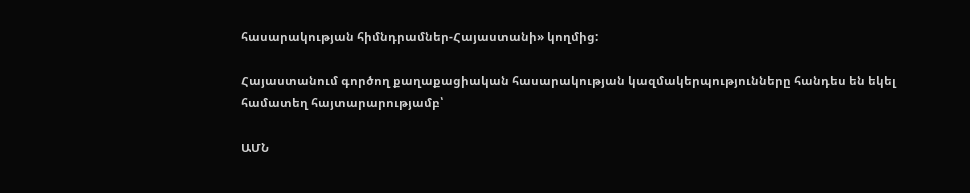հասարակության հիմնդրամներ-Հայաստանի» կողմից:

Հայաստանում գործող քաղաքացիական հասարակության կազմակերպությունները հանդես են եկել համատեղ հայտարարությամբ՝

ԱՄՆ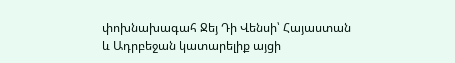փոխնախագահ Ջեյ Դի Վենսի՝ Հայաստան և Ադրբեջան կատարելիք այցի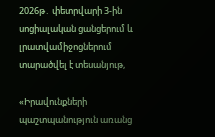2026թ․ փետրվարի 3-ին սոցիալական ցանցերում և լրատվամիջոցներում տարածվել է տեսանյութ,

«Իրավունքների պաշտպանություն առանց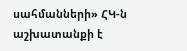սահմանների» ՀԿ-ն աշխատանքի է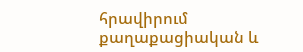հրավիրում քաղաքացիական և